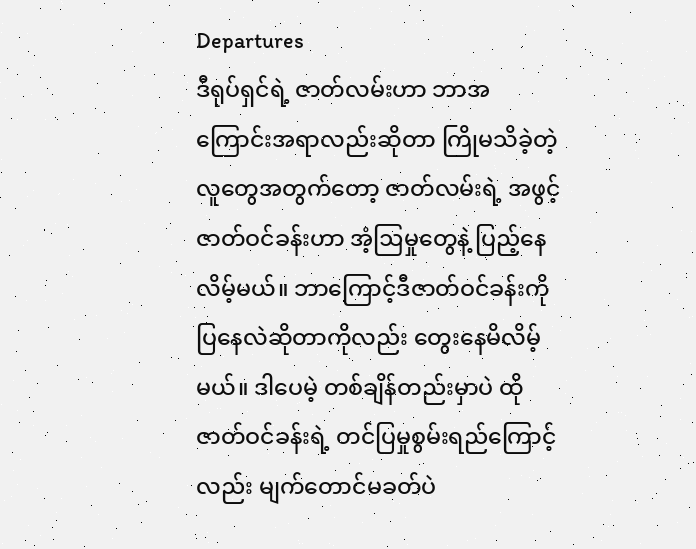Departures
ဒီရုပ်ရှင်ရဲ့ ဇာတ်လမ်းဟာ ဘာအကြောင်းအရာလည်းဆိုတာ ကြိုမသိခဲ့တဲ့လူတွေအတွက်တော့ ဇာတ်လမ်းရဲ့ အဖွင့်ဇာတ်ဝင်ခန်းဟာ အံ့ဩမှုတွေနဲ့ ပြည့်နေလိမ့်မယ်။ ဘာကြောင့်ဒီဇာတ်ဝင်ခန်းကို ပြနေလဲဆိုတာကိုလည်း တွေးနေမိလိမ့်မယ်။ ဒါပေမဲ့ တစ်ချိန်တည်းမှာပဲ ထိုဇာတ်ဝင်ခန်းရဲ့ တင်ပြမှုစွမ်းရည်ကြောင့်လည်း မျက်တောင်မခတ်ပဲ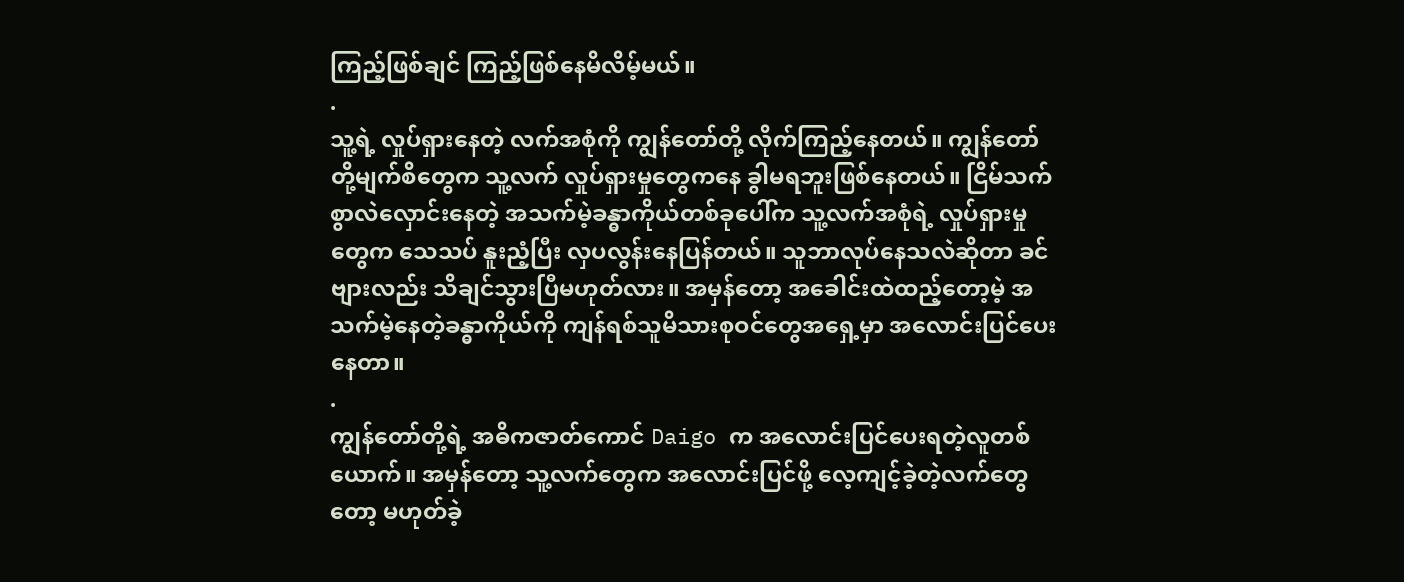ကြည့်ဖြစ်ချင် ကြည့်ဖြစ်နေမိလိမ့်မယ်။
.
သူ့ရဲ့ လှုပ်ရှားနေတဲ့ လက်အစုံကို ကျွန်တော်တို့ လိုက်ကြည့်နေတယ်။ ကျွန်တော်တို့မျက်စိတွေက သူ့လက် လှုပ်ရှားမှုတွေကနေ ခွါမရဘူးဖြစ်နေတယ်။ ငြိမ်သက်စွာလဲလှောင်းနေတဲ့ အသက်မဲ့ခန္ဓာကိုယ်တစ်ခုပေါ်က သူ့လက်အစုံရဲ့ လှုပ်ရှားမှုတွေက သေသပ် နူးညံ့ပြီး လှပလွန်းနေပြန်တယ်။ သူဘာလုပ်နေသလဲဆိုတာ ခင်ဗျားလည်း သိချင်သွားပြီမဟုတ်လား။ အမှန်တော့ အခေါင်းထဲထည့်တော့မဲ့ အသက်မဲ့နေတဲ့ခန္ဓာကိုယ်ကို ကျန်ရစ်သူမိသားစုဝင်တွေအရှေ့မှာ အလောင်းပြင်ပေးနေတာ။
.
ကျွန်တော်တို့ရဲ့ အဓိကဇာတ်ကောင် Daigo က အလောင်းပြင်ပေးရတဲ့လူတစ်ယောက်။ အမှန်တော့ သူ့လက်တွေက အလောင်းပြင်ဖို့ လေ့ကျင့်ခဲ့တဲ့လက်တွေတော့ မဟုတ်ခဲ့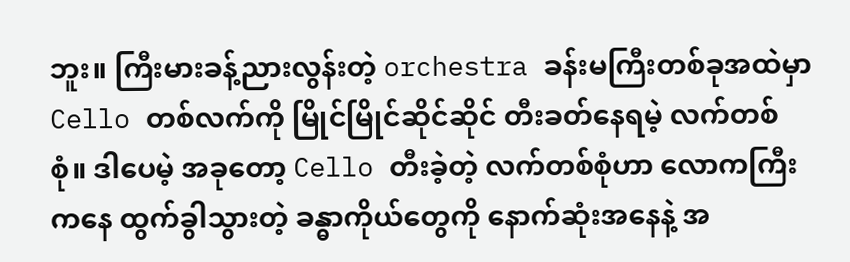ဘူး။ ကြီးမားခန့်ညားလွန်းတဲ့ orchestra ခန်းမကြီးတစ်ခုအထဲမှာ Cello တစ်လက်ကို မြိုင်မြိုင်ဆိုင်ဆိုင် တီးခတ်နေရမဲ့ လက်တစ်စုံ။ ဒါပေမဲ့ အခုတော့ Cello တီးခဲ့တဲ့ လက်တစ်စုံဟာ လောကကြီးကနေ ထွက်ခွါသွားတဲ့ ခန္ဓာကိုယ်တွေကို နောက်ဆုံးအနေနဲ့ အ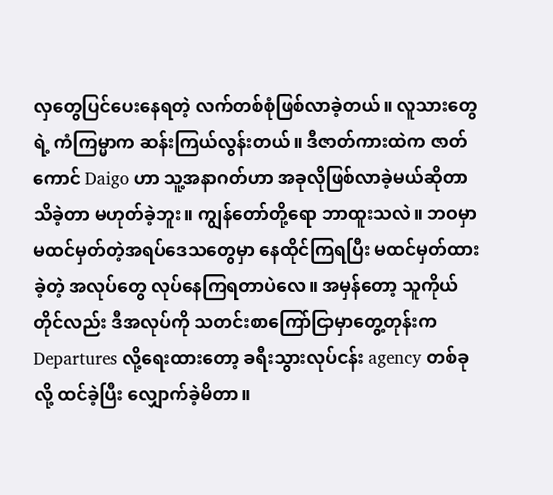လှတွေပြင်ပေးနေရတဲ့ လက်တစ်စုံဖြစ်လာခဲ့တယ်။ လူသားတွေရဲ့ ကံကြမ္မာက ဆန်းကြယ်လွန်းတယ်။ ဒီဇာတ်ကားထဲက ဇာတ်ကောင် Daigo ဟာ သူ့အနာဂတ်ဟာ အခုလိုဖြစ်လာခဲ့မယ်ဆိုတာ သိခဲ့တာ မဟုတ်ခဲ့ဘူး။ ကျွန်တော်တို့ရော ဘာထူးသလဲ။ ဘဝမှာ မထင်မှတ်တဲ့အရပ်ဒေသတွေမှာ နေထိုင်ကြရပြီး မထင်မှတ်ထားခဲ့တဲ့ အလုပ်တွေ လုပ်နေကြရတာပဲလေ။ အမှန်တော့ သူကိုယ်တိုင်လည်း ဒီအလုပ်ကို သတင်းစာကြော်ငြာမှာတွေ့တုန်းက Departures လို့ရေးထားတော့ ခရီးသွားလုပ်ငန်း agency တစ်ခုလို့ ထင်ခဲ့ပြီး လျှောက်ခဲ့မိတာ။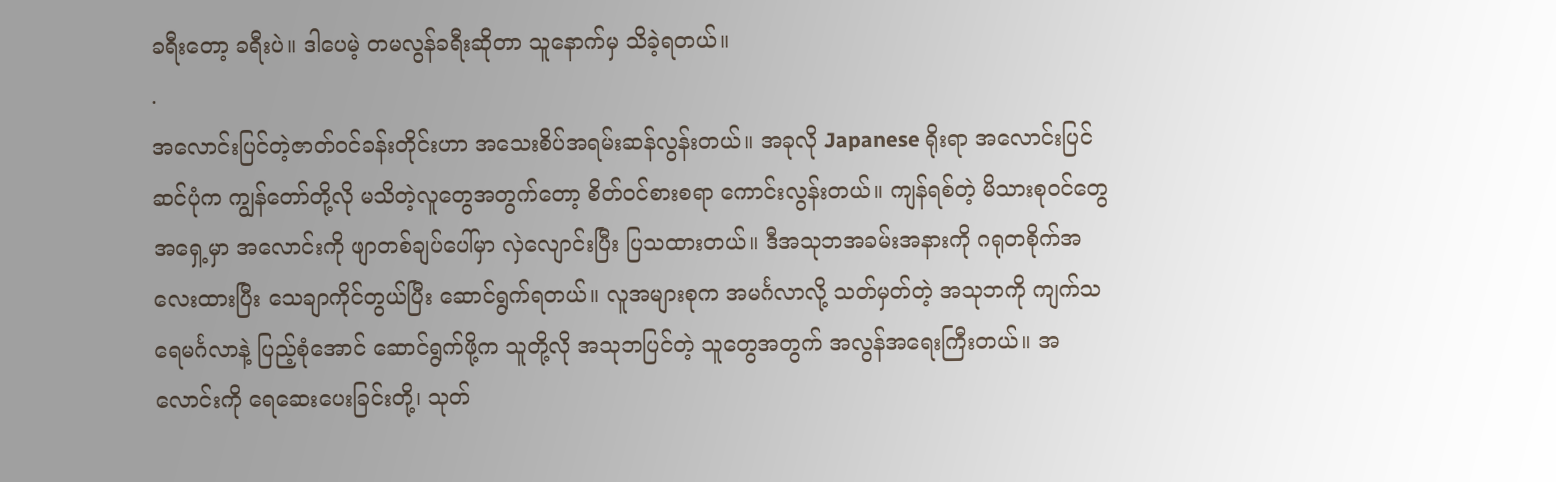ခရီးတော့ ခရီးပဲ။ ဒါပေမဲ့ တမလွန်ခရီးဆိုတာ သူနောက်မှ သိခဲ့ရတယ်။
.
အလောင်းပြင်တဲ့ဇာတ်ဝင်ခန်းတိုင်းဟာ အသေးစိပ်အရမ်းဆန်လွန်းတယ်။ အခုလို Japanese ရိုးရာ အလောင်းပြင်ဆင်ပုံက ကျွန်တော်တို့လို မသိတဲ့လူတွေအတွက်တော့ စိတ်ဝင်စားစရာ ကောင်းလွန်းတယ်။ ကျန်ရစ်တဲ့ မိသားစုဝင်တွေအရှေ့မှာ အလောင်းကို ဖျာတစ်ချပ်ပေါ်မှာ လှဲလျောင်းပြီး ပြသထားတယ်။ ဒီအသုဘအခမ်းအနားကို ဂရုတစိုက်အလေးထားပြီး သေချာကိုင်တွယ်ပြီး ဆောင်ရွက်ရတယ်။ လူအများစုက အမင်္ဂလာလို့ သတ်မှတ်တဲ့ အသုဘကို ကျက်သရေမင်္ဂလာနဲ့ ပြည့်စုံအောင် ဆောင်ရွက်ဖို့က သူတို့လို အသုဘပြင်တဲ့ သူတွေအတွက် အလွန်အရေးကြီးတယ်။ အလောင်းကို ရေဆေးပေးခြင်းတို့၊ သုတ်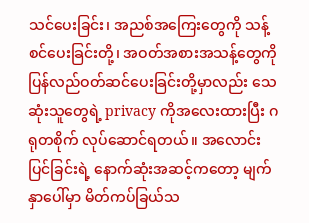သင်ပေးခြင်း၊ အညစ်အကြေးတွေကို သန့်စင်ပေးခြင်းတို့၊ အဝတ်အစားအသန့်တွေကို ပြန်လည်ဝတ်ဆင်ပေးခြင်းတို့မှာလည်း သေဆုံးသူတွေရဲ့ privacy ကိုအလေးထားပြီး ဂရုတစိုက် လုပ်ဆောင်ရတယ်။ အလောင်းပြင်ခြင်းရဲ့ နောက်ဆုံးအဆင့်ကတော့ မျက်နှာပေါ်မှာ မိတ်ကပ်ခြယ်သ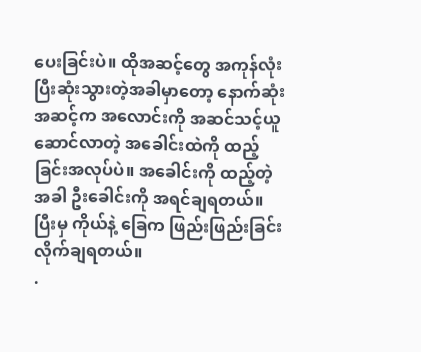ပေးခြင်းပဲ။ ထိုအဆင့်တွေ အကုန်လုံးပြီးဆုံးသွားတဲ့အခါမှာတော့ နောက်ဆုံးအဆင့်က အလောင်းကို အဆင်သင့်ယူဆောင်လာတဲ့ အခေါင်းထဲကို ထည့်ခြင်းအလုပ်ပဲ။ အခေါင်းကို ထည့်တဲ့အခါ ဦးခေါင်းကို အရင်ချရတယ်။ ပြီးမှ ကိုယ်နဲ့ ခြေက ဖြည်းဖြည်းခြင်း လိုက်ချရတယ်။
.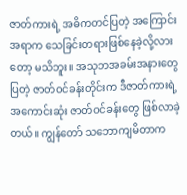ဇာတ်ကားရဲ့ အဓိကတင်ပြတဲ့ အကြောင်းအရာက သေခြင်းတရားဖြစ်နေခဲ့လို့လားတော့ မသိဘူး။ အသုဘအခမ်းအနားတွေပြတဲ့ ဇာတ်ဝင်ခန်းတိုင်းက ဒီဇာတ်ကားရဲ့ အကောင်းဆုံး ဇာတ်ဝင်ခန်းတွေ ဖြစ်လာခဲ့တယ်။ ကျွန်တော် သဘောကျမိတာက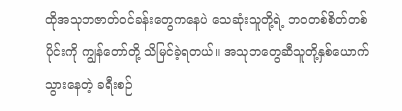ထိုအသုဘဇာတ်ဝင်ခန်းတွေကနေပဲ သေဆုံးသူတို့ရဲ့ ဘဝတစ်စိတ်တစ်ပိုင်းကို ကျွန်တော်တို့ သိမြင်ခဲ့ရတယ်။ အသုဘတွေဆီသူတို့နှစ်ယောက် သွားနေတဲ့ ခရီးစဉ်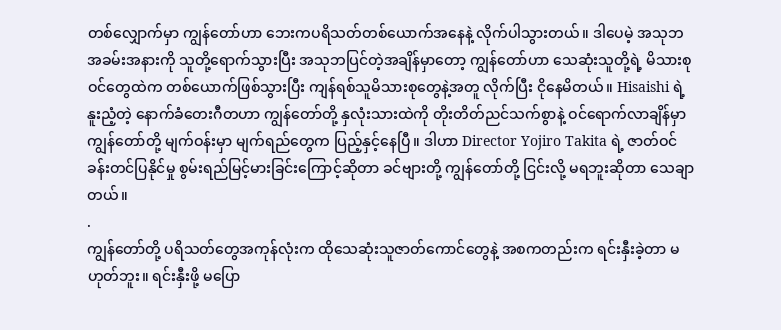တစ်လျှောက်မှာ ကျွန်တော်ဟာ ဘေးကပရိသတ်တစ်ယောက်အနေနဲ့ လိုက်ပါသွားတယ်။ ဒါပေမဲ့ အသုဘအခမ်းအနားကို သူတို့ရောက်သွားပြီး အသုဘပြင်တဲ့အချိန်မှာတော့ ကျွန်တော်ဟာ သေဆုံးသူတို့ရဲ့ မိသားစုဝင်တွေထဲက တစ်ယောက်ဖြစ်သွားပြီး ကျန်ရစ်သူမိသားစုတွေနဲ့အတူ လိုက်ပြီး ငိုနေမိတယ်။ Hisaishi ရဲ့ နူးညံ့တဲ့ နောက်ခံတေးဂီတဟာ ကျွန်တော်တို့ နှလုံးသားထဲကို တိုးတိတ်ညင်သက်စွာနဲ့ ဝင်ရောက်လာချိန်မှာ ကျွန်တော်တို့ မျက်ဝန်းမှာ မျက်ရည်တွေက ပြည့်နှင့်နေပြီ။ ဒါဟာ Director Yojiro Takita ရဲ့ ဇာတ်ဝင်ခန်းတင်ပြနိုင်မှု စွမ်းရည်မြင့်မားခြင်းကြောင့်ဆိုတာ ခင်ဗျားတို့ ကျွန်တော်တို့ ငြင်းလို့ မရဘူးဆိုတာ သေချာတယ်။
.
ကျွန်တော်တို့ ပရိသတ်တွေအကုန်လုံးက ထိုသေဆုံးသူဇာတ်ကောင်တွေနဲ့ အစကတည်းက ရင်းနှီးခဲ့တာ မဟုတ်ဘူး။ ရင်းနှီးဖို့ မပြော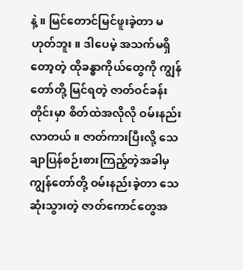နဲ့။ မြင်တောင်မြင်ဖူးခဲ့တာ မဟုတ်ဘူး။ ဒါပေမဲ့ အသက်မရှိတော့တဲ့ ထိုခန္ဓာကိုယ်တွေကို ကျွန်တော်တို့ မြင်ရတဲ့ ဇာတ်ဝင်ခန်းတိုင်းမှာ စိတ်ထဲအလိုလို ဝမ်းနည်းလာတယ်။ ဇာတ်ကားပြီးလို့ သေချာပြန်စဉ်းစားကြည့်တဲ့အခါမှ ကျွန်တော်တို့ ဝမ်းနည်းခဲ့တာ သေဆုံးသွားတဲ့ ဇာတ်ကောင်တွေအ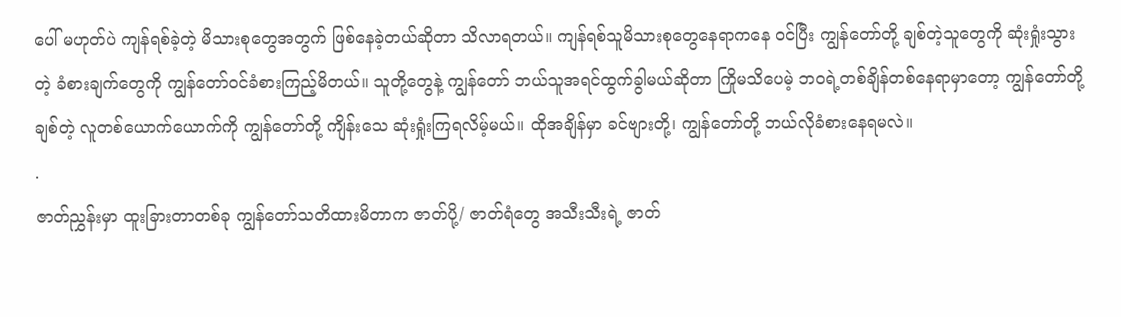ပေါ် မဟုတ်ပဲ ကျန်ရစ်ခဲ့တဲ့ မိသားစုတွေအတွက် ဖြစ်နေခဲ့တယ်ဆိုတာ သိလာရတယ်။ ကျန်ရစ်သူမိသားစုတွေနေရာကနေ ဝင်ပြီး ကျွန်တော်တို့ ချစ်တဲ့သူတွေကို ဆုံးရှုံးသွားတဲ့ ခံစားချက်တွေကို ကျွန်တော်ဝင်ခံစားကြည့်မိတယ်။ သူတို့တွေနဲ့ ကျွန်တော် ဘယ်သူအရင်ထွက်ခွါမယ်ဆိုတာ ကြိုမသိပေမဲ့ ဘဝရဲ့တစ်ချိန်တစ်နေရာမှာတော့ ကျွန်တော်တို့ချစ်တဲ့ လူတစ်ယောက်ယောက်ကို ကျွန်တော်တို့ ကျိန်းသေ ဆုံးရှုံးကြရလိမ့်မယ်။ ထိုအချိန်မှာ ခင်ဗျားတို့၊ ကျွန်တော်တို့ ဘယ်လိုခံစားနေရမလဲ။
.
ဇာတ်ညွှန်းမှာ ထူးခြားတာတစ်ခု ကျွန်တော်သတိထားမိတာက ဇာတ်ပို့/ ဇာတ်ရံတွေ အသီးသီးရဲ့ ဇာတ်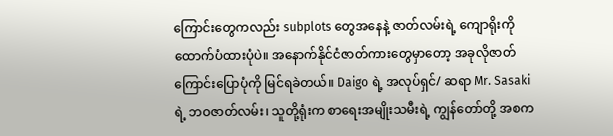ကြောင်းတွေကလည်း subplots တွေအနေနဲ့ ဇာတ်လမ်းရဲ့ ကျောရိုးကို ထောက်ပံထားပုံပဲ။ အနောက်နိုင်ငံဇာတ်ကားတွေမှာတော့ အခုလိုဇာတ်ကြောင်းပြောပုံကို မြင်ရခဲတယ်။ Daigo ရဲ့ အလုပ်ရှင်/ ဆရာ Mr. Sasaki ရဲ့ ဘဝဇာတ်လမ်း၊ သူတို့ရုံးက စာရေးအမျိုးသမီးရဲ့ ကျွန်တော်တို့ အစက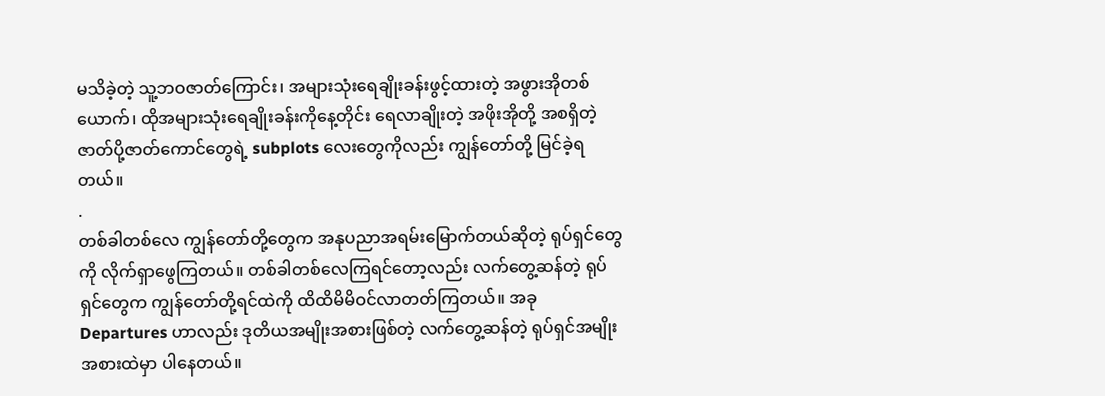မသိခဲ့တဲ့ သူ့ဘဝဇာတ်ကြောင်း၊ အများသုံးရေချိုးခန်းဖွင့်ထားတဲ့ အဖွားအိုတစ်ယောက်၊ ထိုအများသုံးရေချိုးခန်းကိုနေ့တိုင်း ရေလာချိုးတဲ့ အဖိုးအိုတို့ အစရှိတဲ့ ဇာတ်ပို့ဇာတ်ကောင်တွေရဲ့ subplots လေးတွေကိုလည်း ကျွန်တော်တို့ မြင်ခဲ့ရတယ်။
.
တစ်ခါတစ်လေ ကျွန်တော်တို့တွေက အနုပညာအရမ်းမြောက်တယ်ဆိုတဲ့ ရုပ်ရှင်တွေကို လိုက်ရှာဖွေကြတယ်။ တစ်ခါတစ်လေကြရင်တော့လည်း လက်တွေ့ဆန်တဲ့ ရုပ်ရှင်တွေက ကျွန်တော်တို့ရင်ထဲကို ထိထိမိမိဝင်လာတတ်ကြတယ်။ အခု Departures ဟာလည်း ဒုတိယအမျိုးအစားဖြစ်တဲ့ လက်တွေ့ဆန်တဲ့ ရုပ်ရှင်အမျိုးအစားထဲမှာ ပါနေတယ်။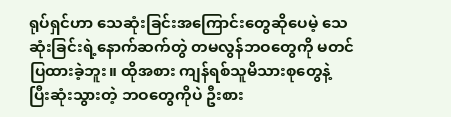ရုပ်ရှင်ဟာ သေဆုံးခြင်းအကြောင်းတွေဆိုပေမဲ့ သေဆုံးခြင်းရဲ့နောက်ဆက်တွဲ တမလွန်ဘဝတွေကို မတင်ပြထားခဲ့ဘူး။ ထိုအစား ကျန်ရစ်သူမိသားစုတွေနဲ့ ပြီးဆုံးသွားတဲ့ ဘဝတွေကိုပဲ ဦးစား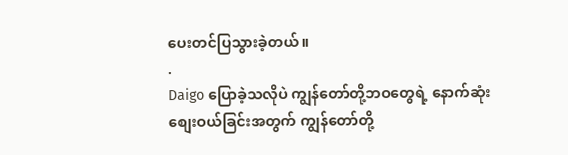ပေးတင်ပြသွားခဲ့တယ်။
.
Daigo ပြောခဲ့သလိုပဲ ကျွန်တော်တို့ဘဝတွေရဲ့ နောက်ဆုံးစျေးဝယ်ခြင်းအတွက် ကျွန်တော်တို့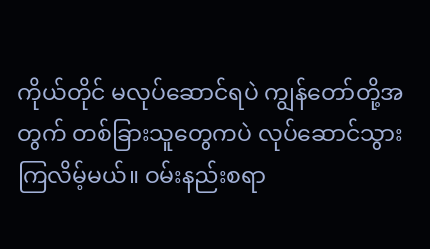ကိုယ်တိုင် မလုပ်ဆောင်ရပဲ ကျွန်တော်တို့အတွက် တစ်ခြားသူတွေကပဲ လုပ်ဆောင်သွားကြလိမ့်မယ်။ ဝမ်းနည်းစရာ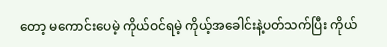တော့ မကောင်းပေမဲ့ ကိုယ်ဝင်ရမဲ့ ကိုယ့်အခေါင်းနဲ့ပတ်သက်ပြီး ကိုယ်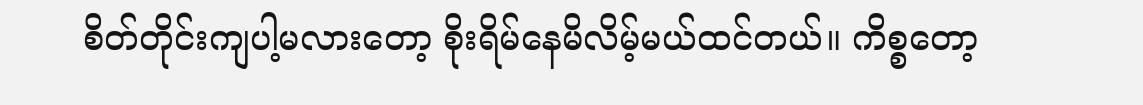စိတ်တိုင်းကျပါ့မလားတော့ စိုးရိမ်နေမိလိမ့်မယ်ထင်တယ်။ ကိစ္စတော့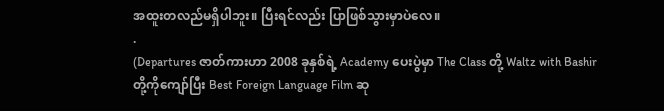အထူးတလည်မရှိပါဘူး။ ပြီးရင်လည်း ပြာဖြစ်သွားမှာပဲလေ။
.
(Departures ဇာတ်ကားဟာ 2008 ခုနှစ်ရဲ့ Academy ပေးပွဲမှာ The Class တို့ Waltz with Bashir တို့ကိုကျော်ပြီး Best Foreign Language Film ဆု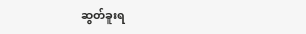ဆွတ်ခူးရ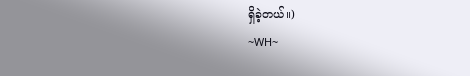ရှိခဲ့တယ်။)
~WH~